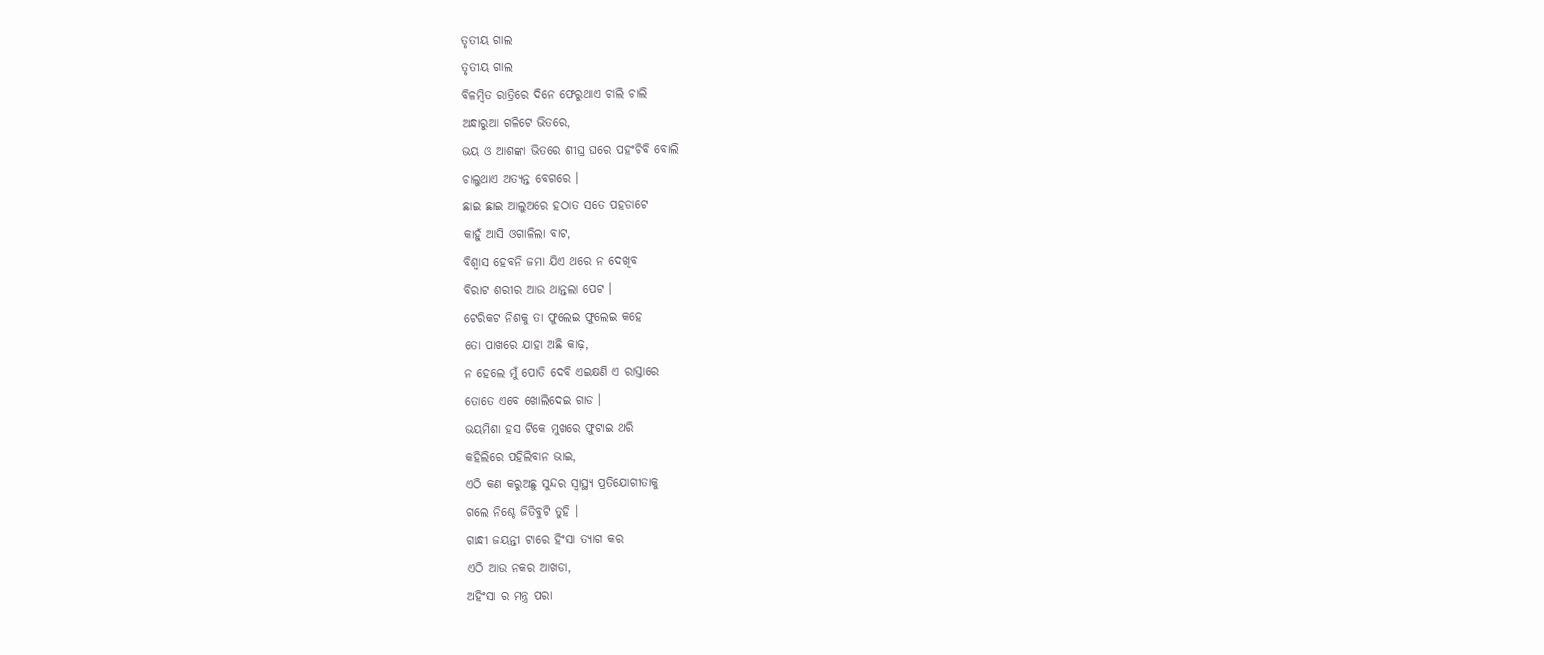ତୃତୀୟ ଗାଲ
ତୃତୀୟ ଗାଲ
ବିଳମ୍ବିତ ରାତ୍ରିରେ ଦିନେ ଫେରୁଥାଏ ଚାଲି ଚାଲି
ଅନ୍ଧାରୁଆ ଗଳିଟେ ଭିତରେ,
ଭୟ ଓ ଆଶଙ୍କା ଭିତରେ ଶୀଘ୍ର ଘରେ ପହଂଚିବି ବୋଲି
ଚାଲୁଥାଏ ଅତ୍ୟନ୍ତ ବେଗରେ ।
ଛାଇ ଛାଇ ଆଲୁଅରେ ହଠାତ ସତେ ପହଡାଟେ
କାହୁଁ ଆସି ଓଗାଳିଲା ବାଟ,
ବିଶ୍ୱାସ ହେବନି ଜମା ଯିଏ ଥରେ ନ ଦେଖିବ
ବିରାଟ ଶରୀର ଆଉ ଥାନ୍ତଲା ପେଟ ।
ଟେରିକଟ ନିଶକୁ ତା ଫୁଲେଇ ଫୁଲେଇ କହେ
ତୋ ପାଖରେ ଯାହା ଅଛି କାଢ଼,
ନ ହେଲେ ମୁଁ ପୋତି ଦେବି ଏଇକ୍ଷଣି ଏ ରାସ୍ତାରେ
ତୋତେ ଏବେ ଖୋଲିଦେଇ ଗାଡ ।
ଭୟମିଶା ହସ ଟିକେ ମୁଖରେ ଫୁଟାଇ ଥରି
କହିଲିରେ ପହିଲିବାନ ଭାଇ,
ଏଠି କଣ କରୁଅଛୁ ସୁନ୍ଦର ସ୍ୱାସ୍ଥ୍ୟ ପ୍ରତିଯୋଗୀତାକୁ
ଗଲେ ନିଶ୍ଚେ ଜିତିବୁଟି ତୁହି ।
ଗାନ୍ଧୀ ଜୟନ୍ତୀ ଟାରେ ହିଂସା ତ୍ୟାଗ କର
ଏଠି ଆଉ ନକର ଆଖଡା,
ଅହିଂସା ର ମନ୍ତ୍ର ପରା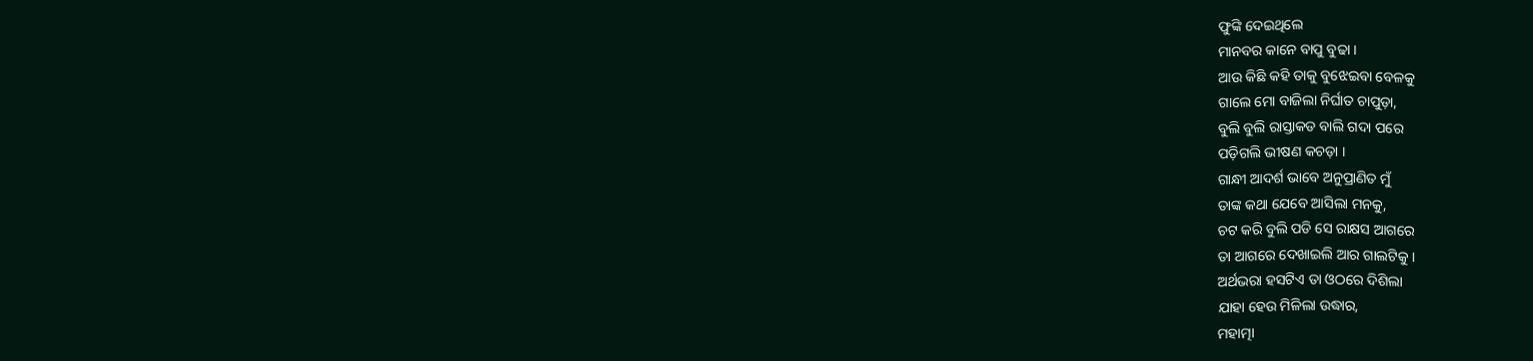ଫୁଙ୍କି ଦେଇଥିଲେ
ମାନବର କାନେ ବାପୁ ବୁଢା ।
ଆଉ କିଛି କହି ତାକୁ ବୁଝେଇବା ବେଳକୁ
ଗାଲେ ମୋ ବାଜିଲା ନିର୍ଘାତ ଚାପୁଡ଼ା,
ବୁଲି ବୁଲି ରାସ୍ତାକଡ ବାଲି ଗଦା ପରେ
ପଡ଼ିଗଲି ଭୀଷଣ କଚଡ଼ା ।
ଗାନ୍ଧୀ ଆଦର୍ଶ ଭାବେ ଅନୁପ୍ରାଣିତ ମୁଁ
ତାଙ୍କ କଥା ଯେବେ ଆସିଲା ମନକୁ,
ଚଟ କରି ବୁଲି ପଡି ସେ ରାକ୍ଷସ ଆଗରେ
ତା ଆଗରେ ଦେଖାଇଲି ଆର ଗାଲଟିକୁ ।
ଅର୍ଥଭରା ହସଟିଏ ତା ଓଠରେ ଦିଶିଲା
ଯାହା ହେଉ ମିଳିଲା ଉଦ୍ଧାର,
ମହାତ୍ମା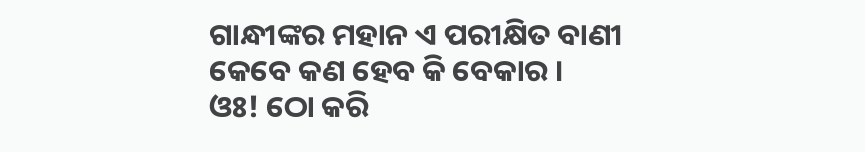ଗାନ୍ଧୀଙ୍କର ମହାନ ଏ ପରୀକ୍ଷିତ ବାଣୀ
କେବେ କଣ ହେବ କି ବେକାର ।
ଓଃ! ଠୋ କରି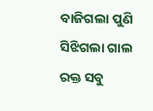ବାଜିଗଲା ପୁଣି ସିଝିଗଲା ଗାଲ
ରକ୍ତ ସବୁ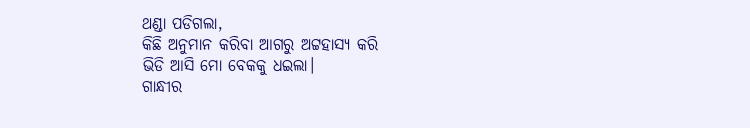ଥଣ୍ଡା ପଡିଗଲା,
କିଛି ଅନୁମାନ କରିବା ଆଗରୁ ଅଟ୍ଟହାସ୍ୟ କରି
ଭିଡି ଆସି ମୋ ବେକକୁ ଧଇଲା।
ଗାନ୍ଧୀର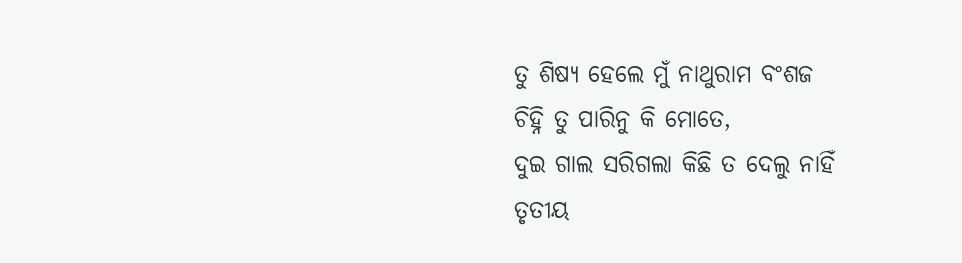ତୁ ଶିଷ୍ୟ ହେଲେ ମୁଁ ନାଥୁରାମ ବଂଶଜ
ଚିହ୍ନି ତୁ ପାରିନୁ କି ମୋତେ,
ଦୁଇ ଗାଲ ସରିଗଲା କିଛି ତ ଦେଲୁ ନାହିଁ
ତୃତୀୟ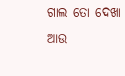ଗାଲ ତୋ ଦେଖା
ଆଉ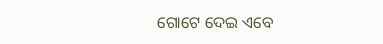ଗୋଟେ ଦେଇ ଏବେ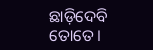ଛାଡ଼ିଦେବି ତୋତେ।